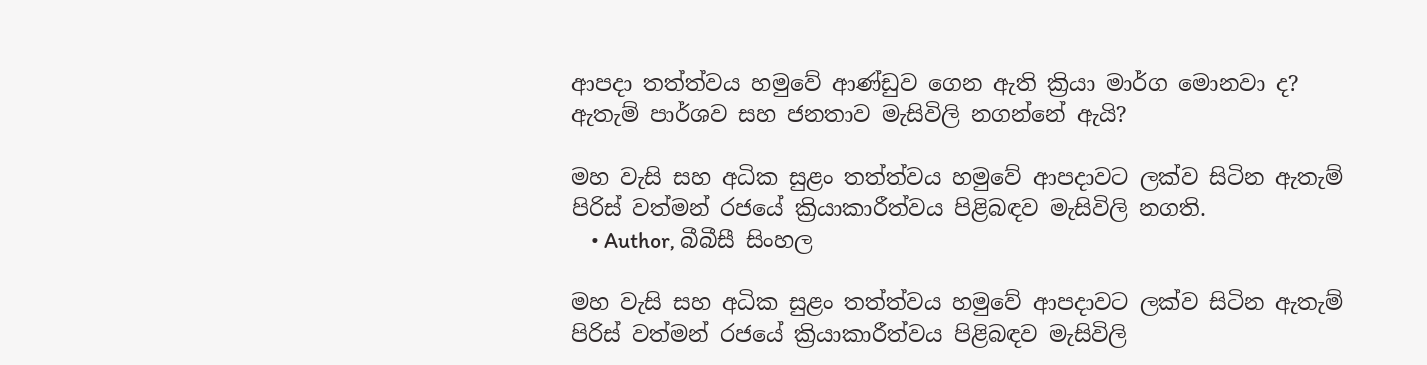ආපදා තත්ත්වය හමුවේ ආණ්ඩුව ගෙන ඇති ක්‍රියා මාර්ග මොනවා ද? ඇතැම් පාර්ශව සහ ජනතාව මැසිවිලි නගන්නේ ඇයි?

මහ වැසි සහ අධික සුළං තත්ත්වය හමුවේ ආපදාවට ලක්ව සිටින ඇතැම් පිරිස් වත්මන් රජයේ ක්‍රියාකාරීත්වය පිළිබඳව මැසිවිලි නගති.
    • Author, බීබීසී සිංහල

මහ වැසි සහ අධික සුළං තත්ත්වය හමුවේ ආපදාවට ලක්ව සිටින ඇතැම් පිරිස් වත්මන් රජයේ ක්‍රියාකාරීත්වය පිළිබඳව මැසිවිලි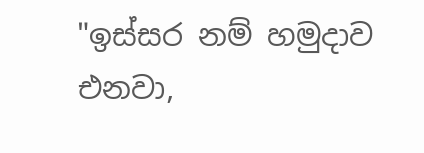"ඉස්සර නම් හමුදාව එනවා,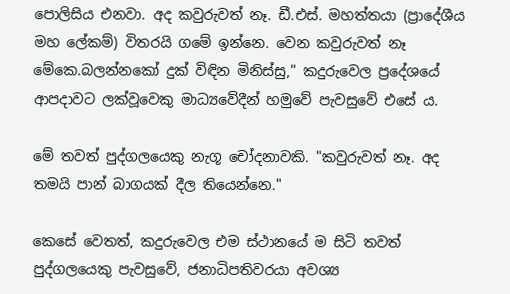පොලිසිය එනවා. අද කවුරුවත් නෑ. ඩී.එස්. මහත්තයා (ප්‍රාදේශීය මහ ලේකම්) විතරයි ගමේ ඉන්නෙ. වෙන කවුරුවත් නෑ මේකෙ.බලන්නකෝ දුක් විඳින මිනිස්සු," කදුරුවෙල ප්‍රදේශයේ ආපදාවට ලක්වූවෙකු මාධ්‍යවේදීන් හමුවේ පැවසුවේ එසේ ය.

මේ තවත් පුද්ගලයෙකු නැගූ චෝදනාවකි. "කවුරුවත් නෑ. අද තමයි පාන් බාගයක් දීල තියෙන්නෙ."

කෙසේ වෙතත්, කදුරුවෙල එම ස්ථානයේ ම සිටි තවත් පුද්ගලයෙකු පැවසුවේ, ජනාධිපතිවරයා අවශ්‍ය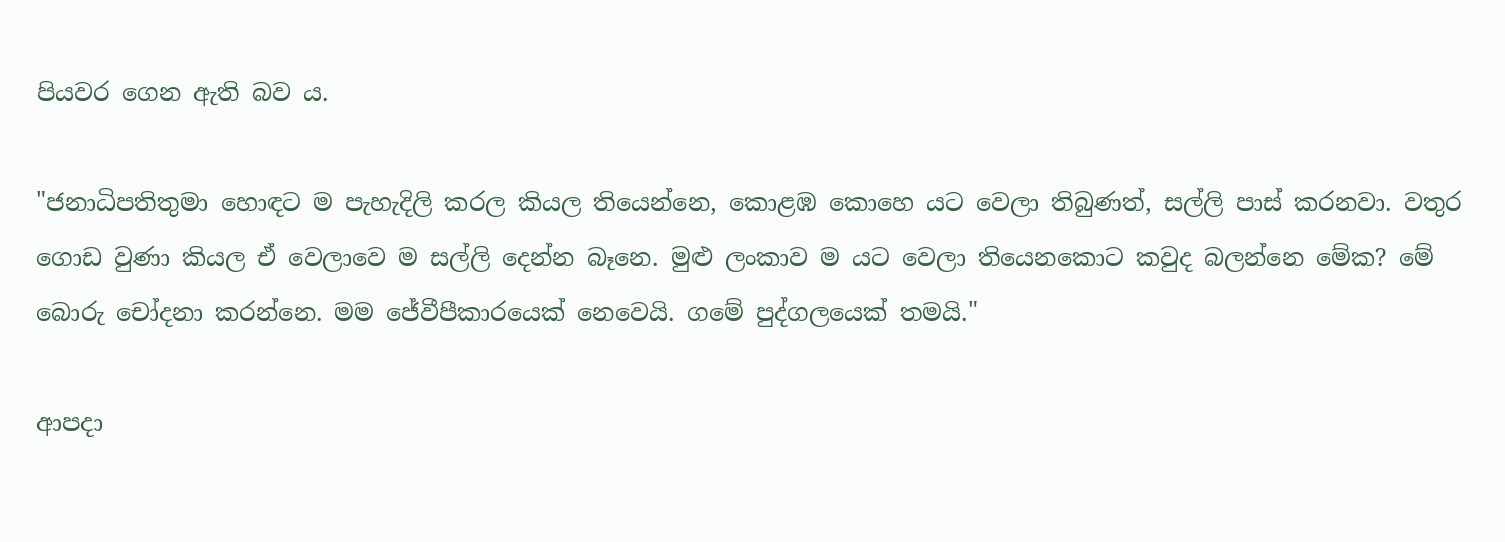පියවර ගෙන ඇති බව ය.

"ජනාධිපතිතුමා හොඳට ම පැහැදිලි කරල කියල තියෙන්නෙ, කොළඹ කොහෙ යට වෙලා තිබුණත්, සල්ලි පාස් කරනවා. වතුර ගොඩ වුණා කියල ඒ වෙලාවෙ ම සල්ලි දෙන්න බෑනෙ. මුළු ලංකාව ම යට වෙලා තියෙනකොට කවුද බලන්නෙ මේක? මේ බොරු චෝදනා කරන්නෙ. මම ජේවීපීකාරයෙක් නෙවෙයි. ගමේ පුද්ගලයෙක් තමයි."

ආපදා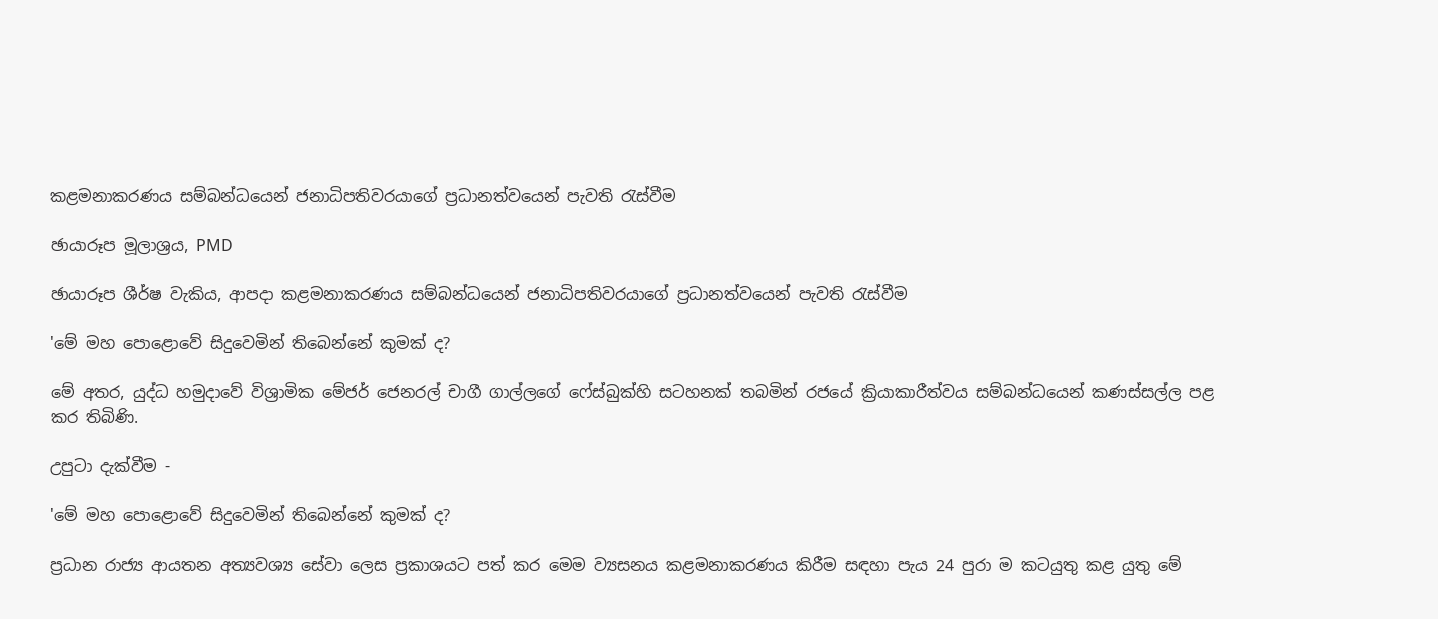කළමනාකරණය සම්බන්ධයෙන් ජනාධිපතිවරයාගේ ප්‍රධානත්වයෙන් පැවති රැස්වීම

ඡායාරූප මූලාශ්‍රය, PMD

ඡායාරූප ශීර්ෂ වැකිය, ආපදා කළමනාකරණය සම්බන්ධයෙන් ජනාධිපතිවරයාගේ ප්‍රධානත්වයෙන් පැවති රැස්වීම

'මේ මහ පොළොවේ සිදුවෙමින් තිබෙන්නේ කුමක් ද?

මේ අතර, යුද්ධ හමුදාවේ විශ්‍රාමික මේජර් ජෙනරල් චාගී ගාල්ලගේ ෆේස්බුක්හි සටහනක් තබමින් රජයේ ක්‍රියාකාරීත්වය සම්බන්ධයෙන් කණස්සල්ල පළ කර තිබිණි.

උපුටා දැක්වීම -

'මේ මහ පොළොවේ සිදුවෙමින් තිබෙන්නේ කුමක් ද?

ප්‍රධාන රාජ්‍ය ආයතන අත්‍යවශ්‍ය සේවා ලෙස ප්‍රකාශයට පත් කර මෙම ව්‍යසනය කළමනාකරණය කිරීම සඳහා පැය 24 පුරා ම කටයුතු කළ යුතු මේ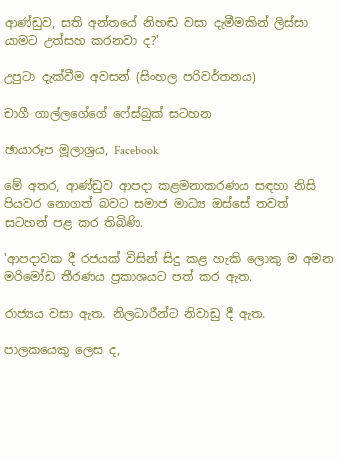ආණ්ඩුව, සති අන්තයේ නිහඬ වසා දැමීමකින් ලිස්සා යාමට උත්සහ කරනවා ද?'

උපුටා දැක්වීම අවසන් (සිංහල පරිවර්තනය)

චාගී ගාල්ලගේගේ ෆේස්බුක් සටහන

ඡායාරූප මූලාශ්‍රය, Facebook

මේ අතර, ආණ්ඩුව ආපදා කළමනාකරණය සඳහා නිසි පියවර නොගත් බවට සමාජ මාධ්‍ය ඔස්සේ තවත් සටහන් පළ කර තිබිණි.

'ආපදාවක දී රජයක් විසින් සිදු කළ හැකි ලොකු ම අමන මරිමෝඩ තීරණය ප්‍රකාශයට පත් කර ඇත.

රාජ්‍යය වසා ඇත. නිලධාරීන්ට නිවාඩු දී ඇත.

පාලකයෙකු ලෙස ද,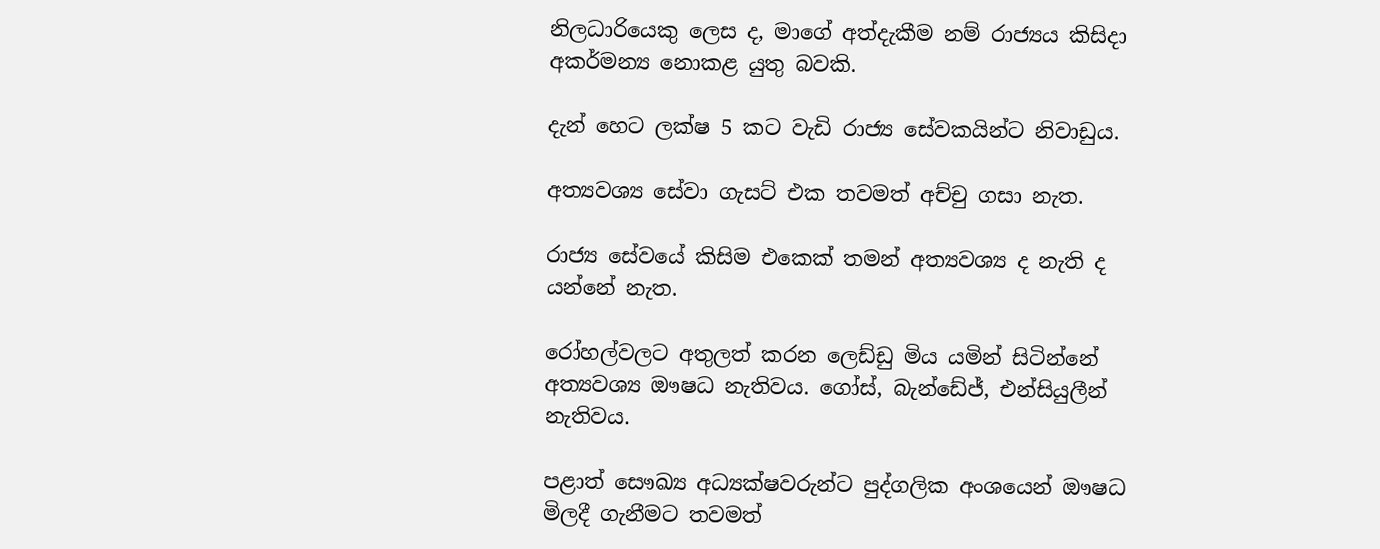නිලධාරියෙකු ලෙස ද, මාගේ අත්දැකීම නම් රාජ්‍යය කිසිදා අකර්මන්‍ය නොකළ යුතු බවකි.

දැන් හෙට ලක්ෂ 5 කට වැඩි රාජ්‍ය සේවකයින්ට නිවාඩුය.

අත්‍යවශ්‍ය සේවා ගැසට් එක තවමත් අච්චු ගසා නැත.

රාජ්‍ය සේවයේ කිසිම එකෙක් තමන් අත්‍යවශ්‍ය ද නැති ද යන්නේ නැත.

රෝහල්වලට අතුලත් කරන ලෙඩ්ඩු මිය යමින් සිටින්නේ අත්‍යවශ්‍ය ඖෂධ නැතිවය. ගෝස්, බැන්ඩේජ්, එන්සියුලීන් නැතිවය.

පළාත් සෞඛ්‍ය අධ්‍යක්ෂවරුන්ට පුද්ගලික අංශයෙන් ඖෂධ මිලදී ගැනීමට තවමත්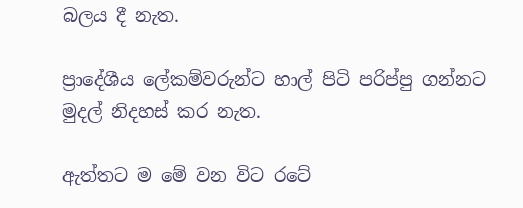බලය දී නැත.

ප්‍රාදේශීය ලේකම්වරුන්ට හාල් පිටි පරිප්පු ගන්නට මුදල් ‍නිදහස් කර නැත.

ඇත්තට ම මේ වන විට රටේ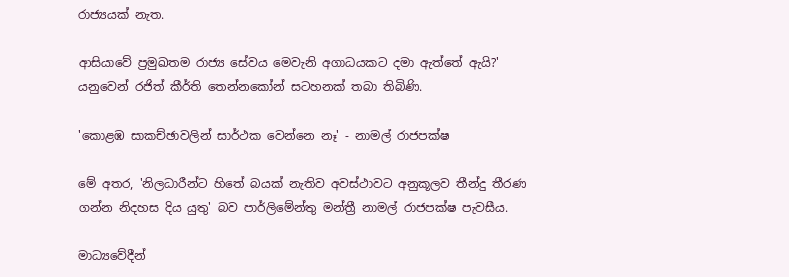රාජ්‍යයක් නැත.

ආසියාවේ ප්‍රමුඛතම රාජ්‍ය සේවය මෙවැනි අගාධයකට දමා ඇත්තේ ඇයි?' යනුවෙන් රජිත් කීර්ති තෙන්නකෝන් සටහනක් තබා තිබිණි.

'කොළඹ සාකච්ඡාවලින් සාර්ථක වෙන්නෙ නෑ' - නාමල් රාජපක්ෂ

මේ අතර, 'නිලධාරීන්ට හිතේ බයක් නැතිව අවස්ථාවට අනුකූලව තීන්දු තීරණ ගන්න නිදහස දිය යුතු' බව පාර්ලිමේන්තු මන්ත්‍රී නාමල් රාජපක්ෂ පැවසීය.

මාධ්‍යවේදීන්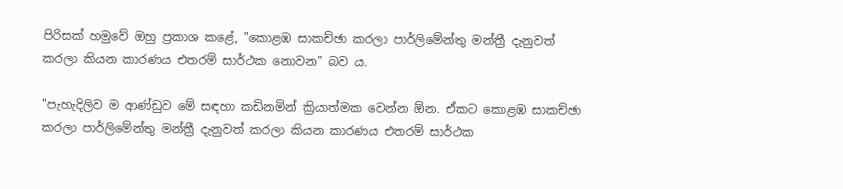පිරිසක් හමුවේ ඔහු ප්‍රකාශ කළේ, "කොළඹ සාකච්ඡා කරලා පාර්ලිමේන්තු මන්ත්‍රී දැනුවත් කරලා කියන කාරණය එතරම් සාර්ථක නොවන" බව ය.

"පැහැදිලිව ම ආණ්ඩුව මේ සඳහා කඩිනමින් ක්‍රියාත්මක වෙන්න ඕන. ඒකට කොළඹ සාකච්ඡා කරලා පාර්ලිමේන්තු මන්ත්‍රී දැනුවත් කරලා කියන කාරණය එතරම් සාර්ථක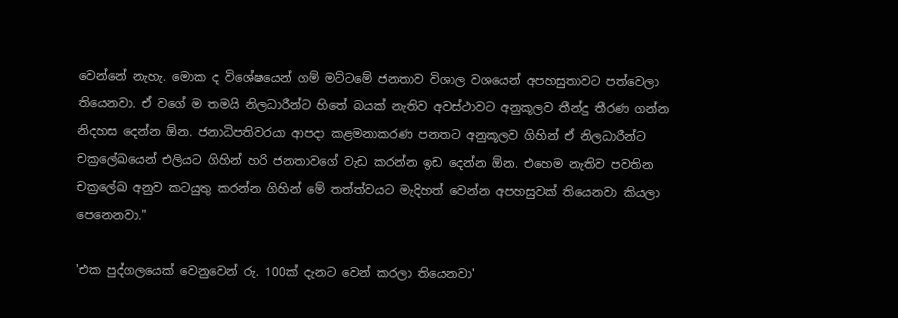වෙන්නේ නැහැ. මොක ද විශේෂයෙන් ගම් මට්ටමේ ජනතාව විශාල වශයෙන් අපහසුතාවට පත්වෙලා තියෙනවා. ඒ වගේ ම තමයි නිලධාරීන්ට හිතේ බයක් නැතිව අවස්ථාවට අනුකූලව තීන්දු තීරණ ගන්න නිදහස දෙන්න ඕන. ජනාධිපතිවරයා ආපදා කළමනාකරණ පනතට අනුකූලව ගිහින් ඒ නිලධාරීන්ට චක්‍රලේඛයෙන් එලියට ගිහින් හරි ජනතාවගේ වැඩ කරන්න ඉඩ දෙන්න ඕන. එහෙම නැතිව පවතින චක්‍රලේඛ අනුව කටයුතු කරන්න ගිහින් මේ තත්ත්වයට මැදිහත් වෙන්න අපහසුවක් තියෙනවා කියලා පෙනෙනවා."

'එක පුද්ගලයෙක් වෙනුවෙන් රු. 100ක් දැනට වෙන් කරලා තියෙනවා'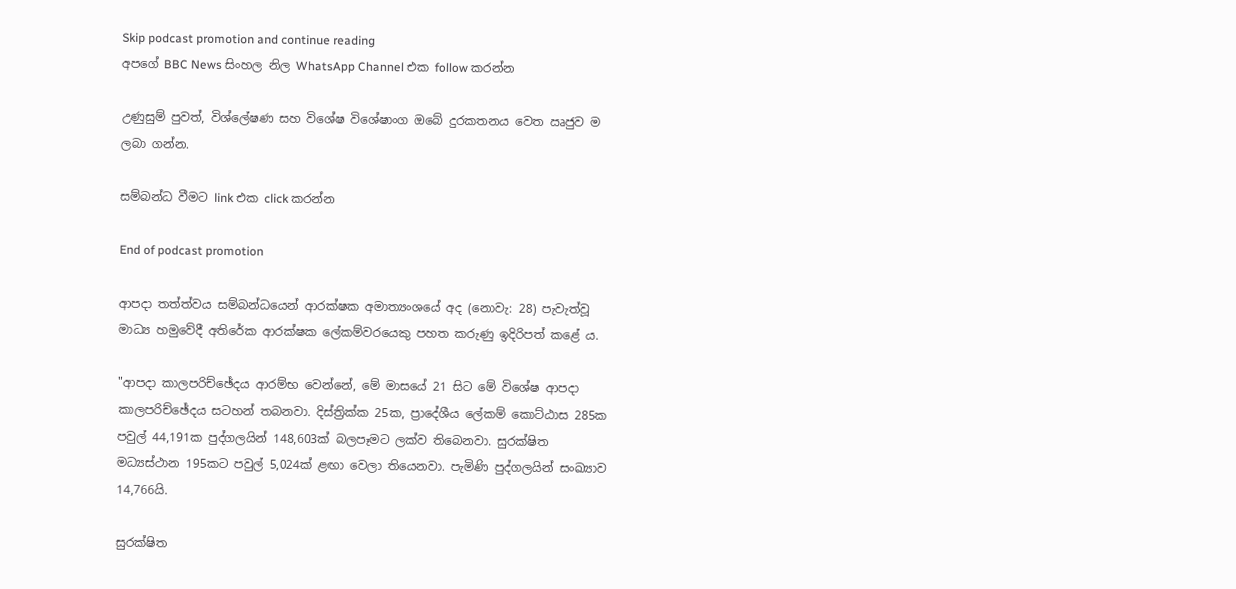Skip podcast promotion and continue reading
අපගේ BBC News සිංහල නිල WhatsApp Channel එක follow කරන්න

උණුසුම් පුවත්, විශ්ලේෂණ සහ විශේෂ විශේෂාංග ඔබේ දුරකතනය වෙත ඍජුව ම ලබා ගන්න.

සම්බන්ධ වීමට link එක click කරන්න

End of podcast promotion

ආපදා තත්ත්වය සම්බන්ධයෙන් ආරක්ෂක අමාත්‍යංශයේ අද (නොවැ: 28) පැවැත්වූ මාධ්‍ය හමුවේදී අතිරේක ආරක්ෂක ලේකම්වරයෙකු පහත කරුණු ඉදිරිපත් කළේ ය.

"ආපදා කාලපරිච්ඡේදය ආරම්භ වෙන්නේ, මේ මාසයේ 21 සිට මේ විශේෂ ආපදා කාලපරිච්ඡේදය සටහන් තබනවා. දිස්ත්‍රික්ක 25ක, ප්‍රාදේශීය ලේකම් කොට්ඨාස 285ක පවුල් 44,191ක පුද්ගලයින් 148,603ක් බලපෑමට ලක්ව තිබෙනවා. සුරක්ෂිත මධ්‍යස්ථාන 195කට පවුල් 5,024ක් ළඟා වෙලා තියෙනවා. පැමිණි පුද්ගලයින් සංඛ්‍යාව 14,766යි.

සුරක්ෂිත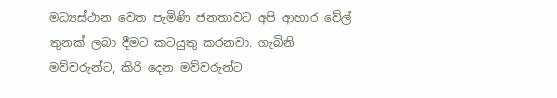මධ්‍යස්ථාන වෙත පැමිණි ජනතාවට අපි ආහාර වේල් තුනක් ලබා දීමට කටයුතු කරනවා. ගැබිනි මව්වරුන්ට, කිරි දෙන මව්වරුන්ට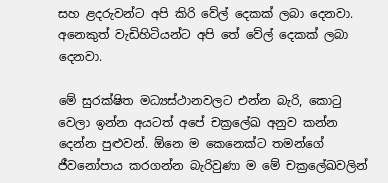සහ ළදරුවන්ට අපි කිරි වේල් දෙකක් ලබා දෙනවා. අනෙකුත් වැඩිහිටියන්ට අපි තේ වේල් දෙකක් ලබා දෙනවා.

මේ සුරක්ෂිත මධ්‍යස්ථානවලට එන්න බැරි, කොටු වෙලා ඉන්න අයටත් අපේ චක්‍රලේඛ අනුව කන්න දෙන්න පුළුවන්. ඕනෙ ම කෙනෙක්ට තමන්ගේ ජීවනෝපාය කරගන්න බැරිවුණා ම මේ චක්‍රලේඛවලින්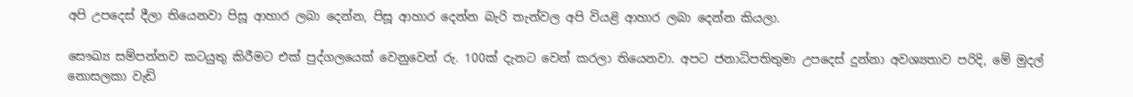අපි උපදෙස් දීලා තියෙනවා පිසූ ආහාර ලබා දෙන්න, පිසූ ආහාර දෙන්න බැරි තැන්වල අපි වියළි ආහාර ලබා දෙන්න කියලා.

සෞඛ්‍ය සම්පන්නව කටයුතු කිරීමට එක් පුද්ගලයෙක් වෙනුවෙන් රු. 100ක් දැනට වෙන් කරලා තියෙනවා. අපට ජනාධිපතිතුමා උපදෙස් දුන්නා අවශ්‍යතාව පරිදි, මේ මුදල් නොසලකා වැඩි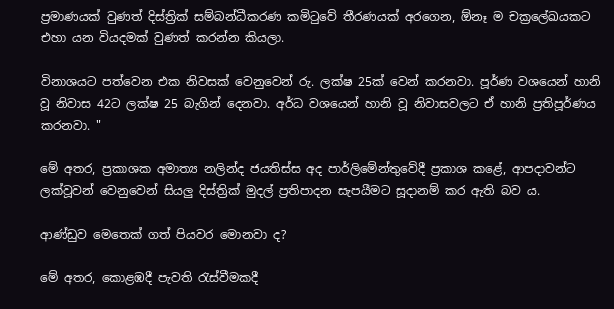ප්‍රමාණයක් වුණත් දිස්ත්‍රික් සම්බන්ධීකරණ කමිටුවේ තීරණයක් අරගෙන, ඕනෑ ම චක්‍රලේඛයකට එහා යන වියදමක් වුණත් කරන්න කියලා.

විනාශයට පත්වෙන එක නිවසක් වෙනුවෙන් රු. ලක්ෂ 25ක් වෙන් කරනවා. පූර්ණ වශයෙන් හානි වූ නිවාස 42ට ලක්ෂ 25 බැගින් දෙනවා. අර්ධ වශයෙන් හානි වූ නිවාසවලට ඒ හානි ප්‍රතිපූර්ණය කරනවා. "

මේ අතර, ප්‍රකාශක අමාත්‍ය නලින්ද ජයතිස්ස අද පාර්ලිමේන්තුවේදී ප්‍රකාශ කළේ, ආපදාවන්ට ලක්වූවන් වෙනුවෙන් සියලු දිස්ත්‍රික් මුදල් ප්‍රතිපාදන සැපයීමට සූදානම් කර ඇති බව ය.

ආණ්ඩුව මෙතෙක් ගත් පියවර මොනවා ද?

මේ අතර, කොළඹදී පැවති රැස්වීමකදී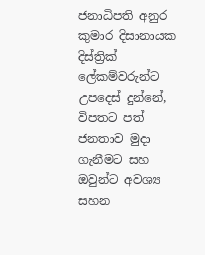ජනාධිපති අනුර කුමාර දිසානායක දිස්ත්‍රික් ලේකම්වරුන්ට උපදෙස් දුන්නේ, විපතට පත් ජනතාව මුදා ගැනීමට සහ ඔවුන්ට අවශ්‍ය සහන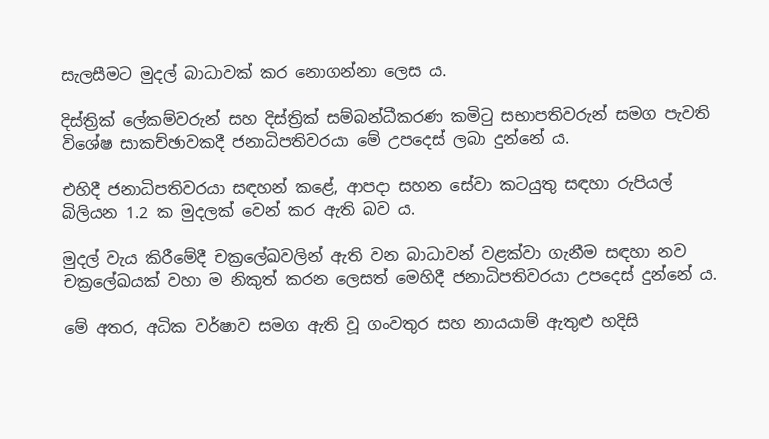සැලසීමට මුදල් බාධාවක් කර නොගන්නා ලෙස ය.

දිස්ත්‍රික් ලේකම්වරුන් සහ දිස්ත්‍රික් සම්බන්ධීකරණ කමිටු සභාපතිවරුන් සමග පැවති විශේෂ සාකච්ඡාවකදී ජනාධිපතිවරයා මේ උපදෙස් ලබා දුන්නේ ය.

එහිදී ජනාධිපතිවරයා සඳහන් කළේ, ආපදා සහන සේවා කටයුතු සඳහා රුපියල් බිලියන 1.2 ක මුදලක් වෙන් කර ඇති බව ය.

මුදල් වැය කිරීමේදී චක්‍රලේඛවලින් ඇති වන බාධාවන් වළක්වා ගැනීම සඳහා නව චක්‍රලේඛයක් වහා ම නිකුත් කරන ලෙසත් මෙහිදී ජනාධිපතිවරයා උපදෙස් දුන්නේ ය.

මේ අතර, අධික වර්ෂාව සමග ඇති වූ ගංවතුර සහ නායයාම් ඇතුළු හදිසි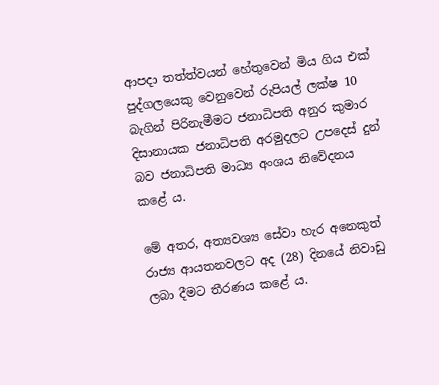ආපදා තත්ත්වයන් හේතුවෙන් මිය ගිය එක් පුද්ගලයෙකු වෙනුවෙන් රුපියල් ලක්ෂ 10 බැගින් පිරිනැමීමට ජනාධිපති අනුර කුමාර දිසානායක ජනාධිපති අරමුදලට උපදෙස් දුන් බව ජනාධිපති මාධ්‍ය අංශය නිවේදනය කළේ ය.

මේ අතර, අත්‍යවශ්‍ය සේවා හැර අනෙකුත් රාජ්‍ය ආයතනවලට අද (28) දිනයේ නිවාඩු ලබා දීමට තීරණය කළේ ය.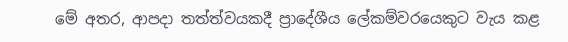මේ අතර, ආපදා තත්ත්වයකදී ප්‍රාදේශීය ලේකම්වරයෙකුට වැය කළ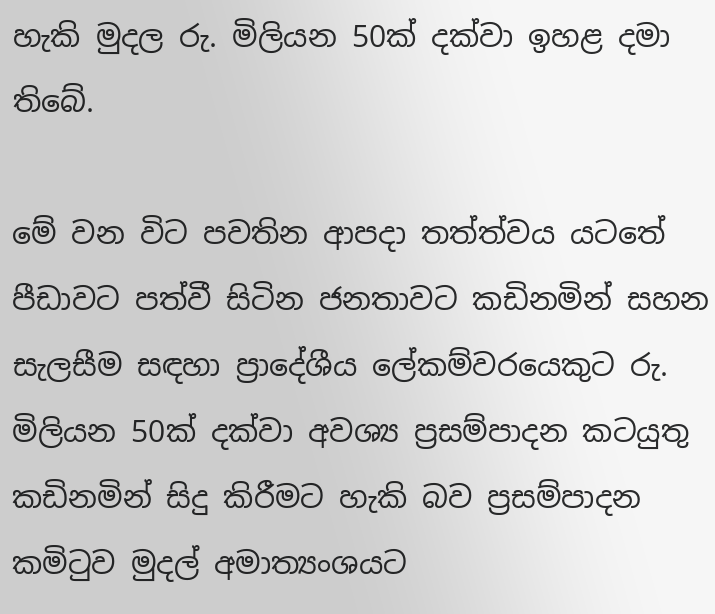හැකි මුදල රු. මිලියන 50ක් දක්වා ඉහළ දමා තිබේ.

මේ වන විට පවතින ආපදා තත්ත්වය යටතේ පීඩාවට පත්වී සිටින ජනතාවට කඩිනමින් සහන සැලසීම සඳහා ප්‍රාදේශීය ලේකම්වරයෙකුට රු. මිලියන 50ක් දක්වා අවශ්‍ය ප්‍රසම්පාදන කටයුතු කඩිනමින් සිදු කිරීමට හැකි බව ප්‍රසම්පාදන කමිටුව මුදල් අමාත්‍යංශයට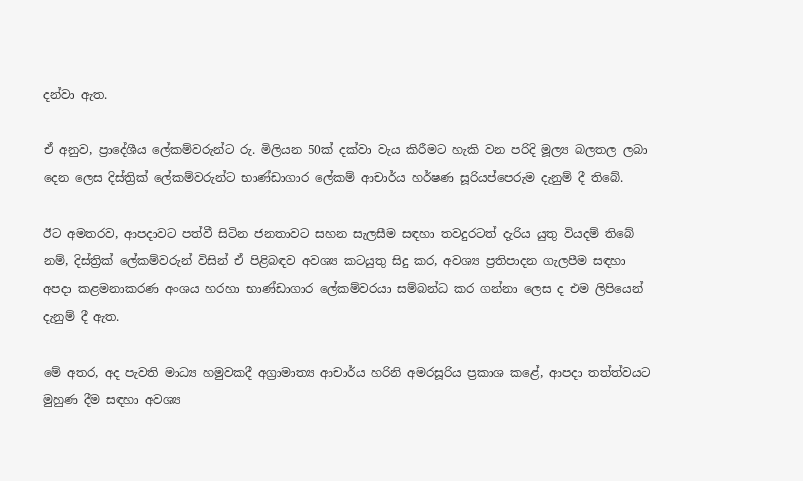දන්වා ඇත.

ඒ අනුව, ප්‍රාදේශීය ලේකම්වරුන්ට රු. මිලියන 50ක් දක්වා වැය කිරීමට හැකි වන පරිදි මූල්‍ය බලතල ලබා දෙන ලෙස දිස්ත්‍රික් ලේකම්වරුන්ට භාණ්ඩාගාර ලේකම් ආචාර්ය හර්ෂණ සූරියප්පෙරුම දැනුම් දී තිබේ.

ඊට අමතරව, ආපදාවට පත්වී සිටින ජනතාවට සහන සැලසීම සඳහා තවදුරටත් දැරිය යුතු වියදම් තිබේ නම්, දිස්ත්‍රික් ලේකම්වරුන් විසින් ඒ පිළිබඳව අවශ්‍ය කටයුතු සිදු කර, අවශ්‍ය ප්‍රතිපාදන ගැලපීම සඳහා අපදා කළමනාකරණ අංශය හරහා භාණ්ඩාගාර ලේකම්වරයා සම්බන්ධ කර ගන්නා ලෙස ද එම ලිපියෙන් දැනුම් දී ඇත.

මේ අතර, අද පැවති මාධ්‍ය හමුවකදී අග්‍රාමාත්‍ය ආචාර්ය හරිනි අමරසූරිය ප්‍රකාශ කළේ, ආපදා තත්ත්වයට මුහුණ දීම සඳහා අවශ්‍ය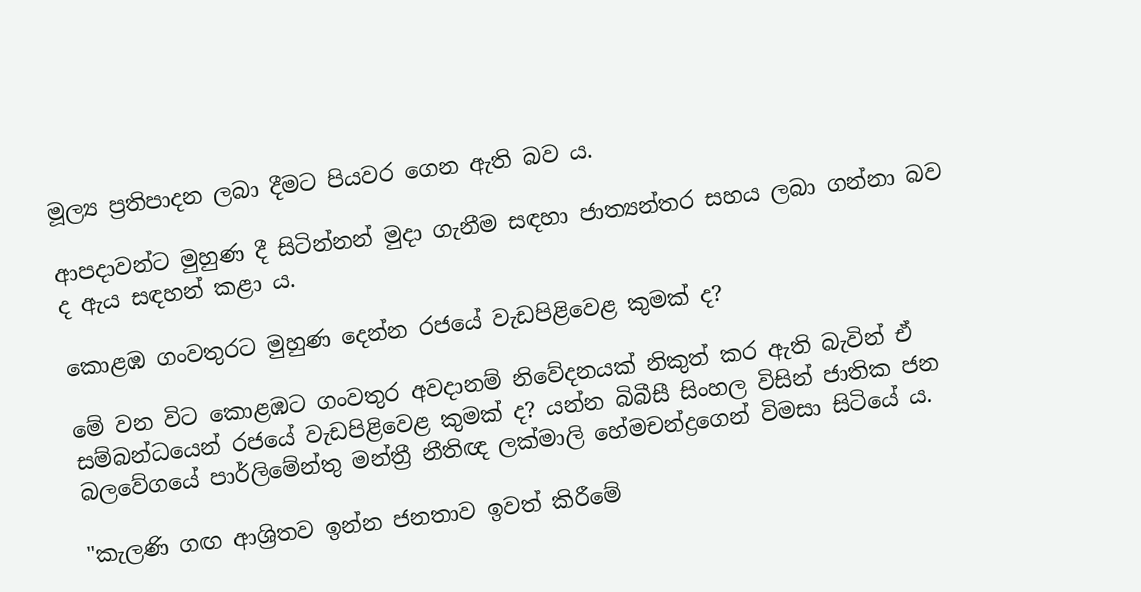මූල්‍ය ප්‍රතිපාදන ලබා දීමට පියවර ගෙන ඇති බව ය.

ආපදාවන්ට මුහුණ දී සිටින්නන් මුදා ගැනීම සඳහා ජාත්‍යන්තර සහය ලබා ගන්නා බව ද ඇය සඳහන් කළා ය.

කොළඹ ගංවතුරට මුහුණ දෙන්න රජයේ වැඩපිළිවෙළ කුමක් ද?

මේ වන විට කොළඹට ගංවතුර අවදානම් නිවේදනයක් නිකුත් කර ඇති බැවින් ඒ සම්බන්ධයෙන් රජයේ වැඩපිළිවෙළ කුමක් ද? යන්න බිබීසී සිංහල විසින් ජාතික ජන බලවේගයේ පාර්ලිමේන්තු මන්ත්‍රී නීතිඥ ලක්මාලි හේමචන්ද්‍රගෙන් විමසා සිටියේ ය.

"කැලණි ගඟ ආශ්‍රිතව ඉන්න ජනතාව ඉවත් කිරීමේ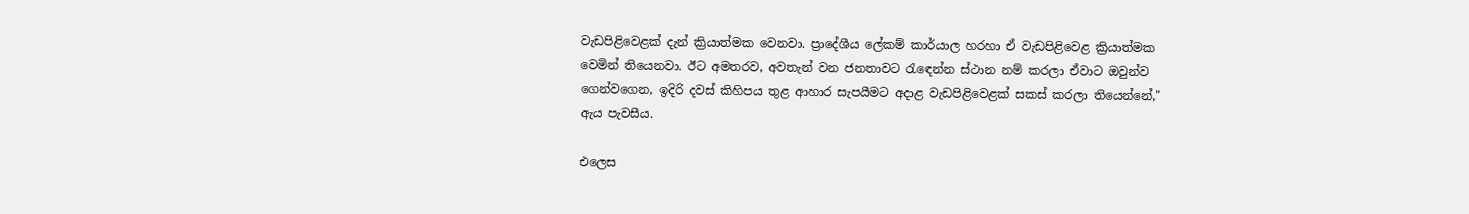වැඩපිළිවෙළක් දැන් ක්‍රියාත්මක වෙනවා. ප්‍රාදේශීය ලේකම් කාර්යාල හරහා ඒ වැඩපිළිවෙළ ක්‍රියාත්මක වෙමින් තියෙනවා. ඊට අමතරව, අවතැන් වන ජනතාවට රැඳෙන්න ස්ථාන නම් කරලා ඒවාට ඔවුන්ව ගෙන්වගෙන, ඉදිරි දවස් කිහිපය තුළ ආහාර සැපයීමට අදාළ වැඩපිළිවෙළක් සකස් කරලා තියෙන්නේ," ඇය පැවසීය.

එලෙස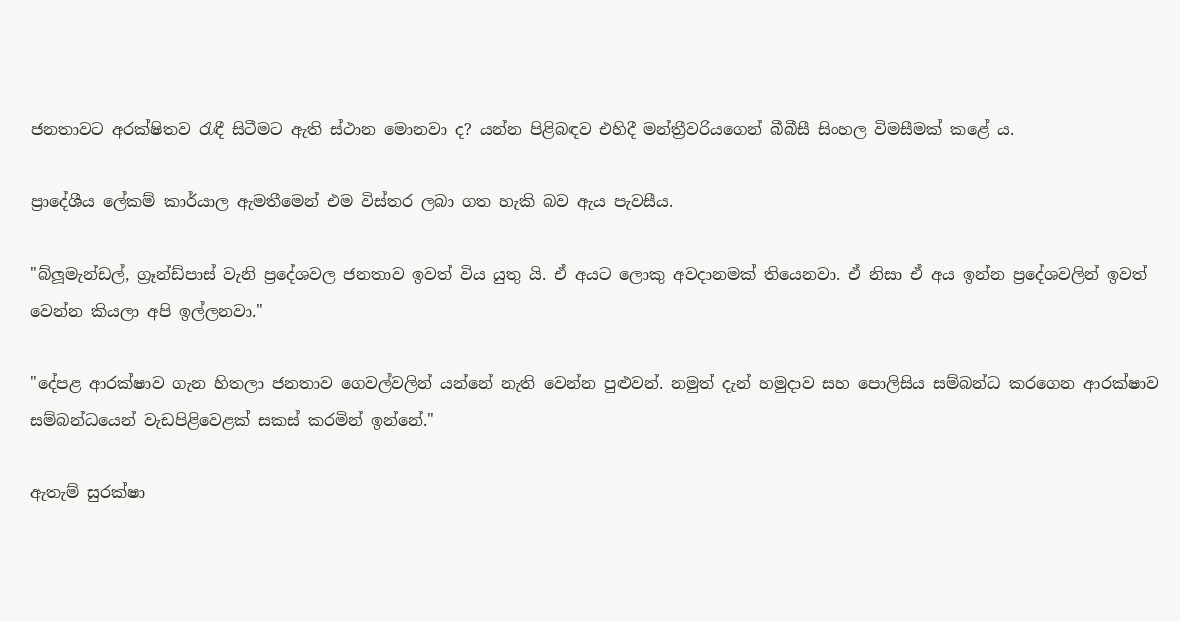ජනතාවට අරක්ෂිතව රැඳී සිටීමට ඇති ස්ථාන මොනවා ද? යන්න පිළිබඳව එහිදී මන්ත්‍රීවරියගෙන් බීබීසී සිංහල විමසීමක් කළේ ය.

ප්‍රාදේශීය ලේකම් කාර්යාල ඇමතීමෙන් එම විස්තර ලබා ගත හැකි බව ඇය පැවසීය.

"බ්ලූමැන්ඩල්, ග්‍රෑන්ඩ්පාස් වැනි ප්‍රදේශවල ජනතාව ඉවත් විය යුතු යි. ඒ අයට ලොකු අවදානමක් තියෙනවා. ඒ නිසා ඒ අය ඉන්න ප්‍රදේශවලින් ඉවත් වෙන්න කියලා අපි ඉල්ලනවා."

"දේපළ ආරක්ෂාව ගැන හිතලා ජනතාව ගෙවල්වලින් යන්නේ නැති වෙන්න පුළුවන්. නමුත් දැන් හමුදාව සහ පොලිසිය සම්බන්ධ කරගෙන ආරක්ෂාව සම්බන්ධයෙන් වැඩපිළිවෙළක් සකස් කරමින් ඉන්නේ."

ඇතැම් සුරක්ෂා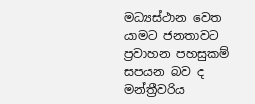මධ්‍යස්ථාන වෙත යාමට ජනතාවට ප්‍රවාහන පහසුකම් සපයන බව ද මන්ත්‍රීවරිය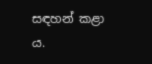සඳහන් කළා ය.